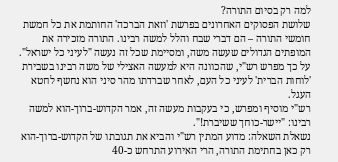למה רק בסיום התורה?
שלושת הפסוקים האחרונים בפרשת 'וזאת הברכה' החותמת את כל חמשת חומשי התורה – הם דברי שבח והלל למשה רבינו. התורה מזכירה את המופתים הגדולים שעשה משה, ומסיימת שכל זה נעשה "לעיני כל ישראל".
על כך מפרש רש"י, שהכוונה היא למעשה האצילי של משה רבינו בשבירת 'לוחות הברית' לעיני כל העם, לאחר שברדתו מהר סיני הוא נחשף לחטא העגל.
רש"י מוסיף ומפרש, כי בעקבות מעשה זה, אמר הקדוש-ברוך-הוא למשה רבינו: "יישר-כוחך ששיברת!".
נשאלת השאלה: מדוע המתין רש"י והביא את תגובתו של הקדוש-ברוך-הוא רק כאן בחתימת התורה, הרי האירוע התרחש כ-40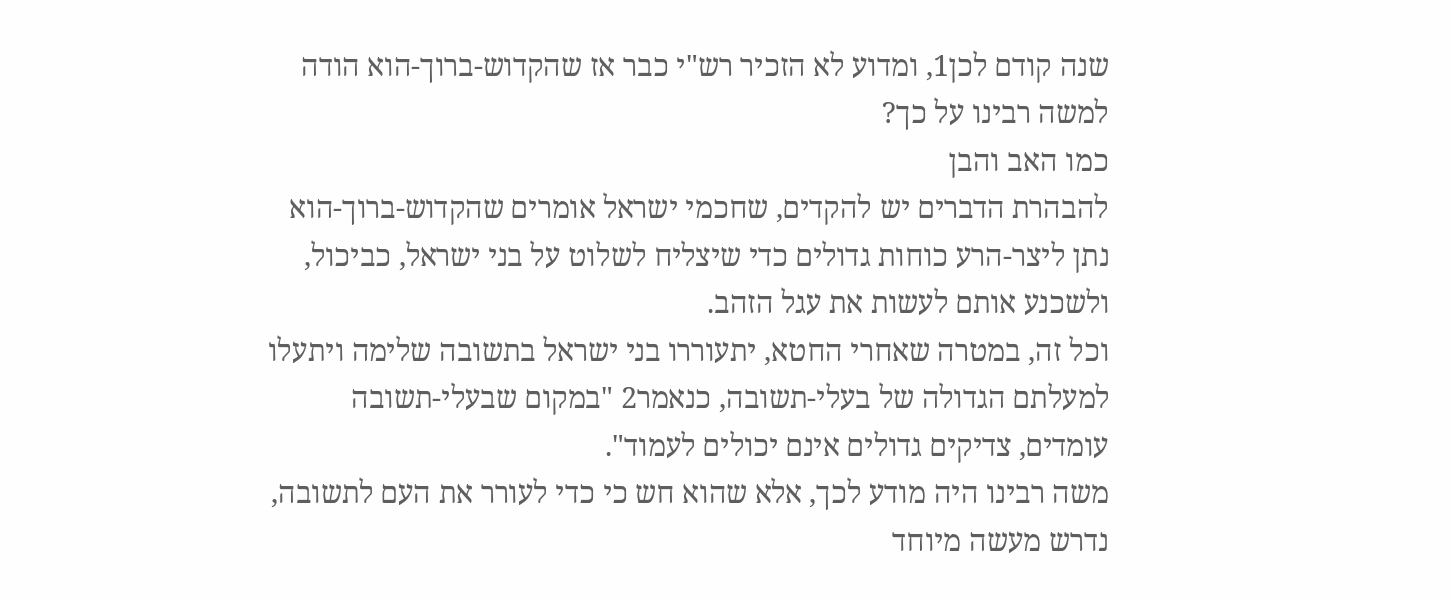שנה קודם לכן1, ומדוע לא הזכיר רש"י כבר אז שהקדוש-ברוך-הוא הודה למשה רבינו על כך?
כמו האב והבן
להבהרת הדברים יש להקדים, שחכמי ישראל אומרים שהקדוש-ברוך-הוא נתן ליצר-הרע כוחות גדולים כדי שיצליח לשלוט על בני ישראל, כביכול, ולשכנע אותם לעשות את עגל הזהב.
וכל זה, במטרה שאחרי החטא, יתעוררו בני ישראל בתשובה שלימה ויתעלו למעלתם הגדולה של בעלי-תשובה, כנאמר2 "במקום שבעלי-תשובה עומדים, צדיקים גדולים אינם יכולים לעמוד".
משה רבינו היה מודע לכך, אלא שהוא חש כי כדי לעורר את העם לתשובה, נדרש מעשה מיוחד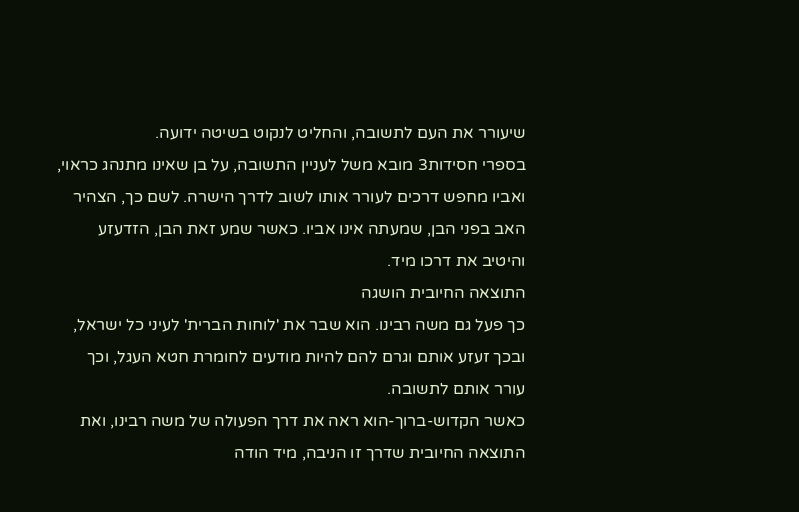שיעורר את העם לתשובה, והחליט לנקוט בשיטה ידועה.
בספרי חסידות3 מובא משל לעניין התשובה, על בן שאינו מתנהג כראוי, ואביו מחפש דרכים לעורר אותו לשוב לדרך הישרה. לשם כך, הצהיר האב בפני הבן, שמעתה אינו אביו. כאשר שמע זאת הבן, הזדעזע והיטיב את דרכו מיד.
התוצאה החיובית הושגה
כך פעל גם משה רבינו. הוא שבר את 'לוחות הברית' לעיני כל ישראל, ובכך זעזע אותם וגרם להם להיות מודעים לחומרת חטא העגל, וכך עורר אותם לתשובה.
כאשר הקדוש-ברוך-הוא ראה את דרך הפעולה של משה רבינו, ואת התוצאה החיובית שדרך זו הניבה, מיד הודה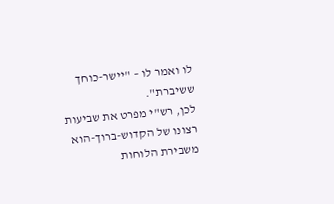לו ואמר לו – "יישר-כוחך ששיברת".
לכן, רש"י מפרט את שביעות רצונו של הקדוש-ברוך-הוא משבירת הלוחות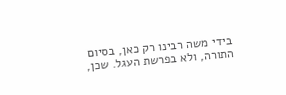בידי משה רבינו רק כאן, בסיום התורה, ולא בפרשת העגל. שכן,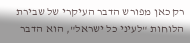רק כאן מפורש הדבר העיקרי של שבירת הלוחות "לעיני כל ישראל", הוא הדבר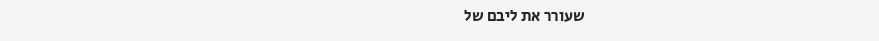שעורר את ליבם של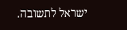ישראל לתשובה.